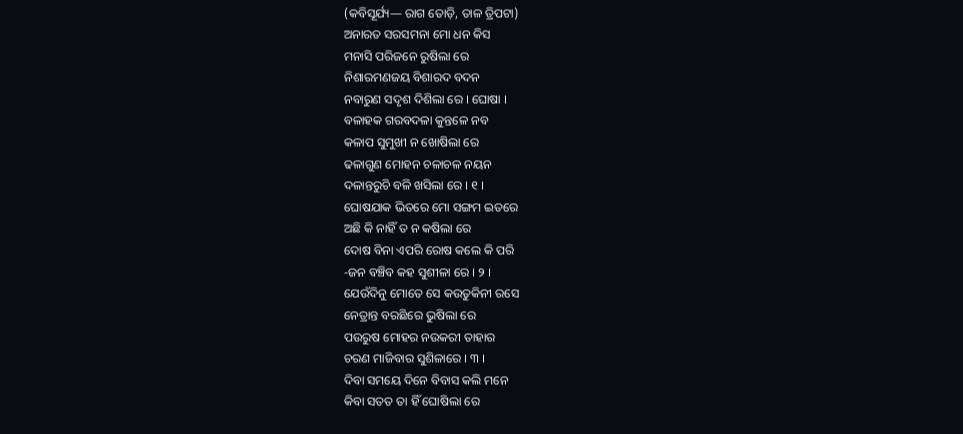(କବିସୂର୍ଯ୍ୟ— ରାଗ ତୋଡ଼ି, ତାଳ ତ୍ରିପଟା)
ଅନାରତ ସରସମନା ମୋ ଧନ କିସ
ମନାସି ପରିଜନେ ରୁଷିଲା ରେ
ନିଶାରମଣଜୟ ବିଶାରଦ ବଦନ
ନବାରୁଣ ସଦୃଶ ଦିଶିଲା ରେ । ଘୋଷା ।
ବଳାହକ ଗରବଦଳା କୁନ୍ତଳେ ନବ
କଳାପ ସୁମୁଖୀ ନ ଖୋଷିଲା ରେ
ଢଳାଗୁଣ ମୋହନ ଚଳାଚଳ ନୟନ
ଦଳାନ୍ତରୁଚି ବଳି ଖସିଲା ରେ । ୧ ।
ଘୋଷଯାକ ଭିତରେ ମୋ ସଙ୍ଗମ ଇତରେ
ଅଛି କି ନାହିଁ ତ ନ କଷିଲା ରେ
ଦୋଷ ବିନା ଏପରି ରୋଷ କଲେ କି ପରି
-ଜନ ବଞ୍ଚିବ କହ ସୁଶୀଳା ରେ । ୨ ।
ଯେଉଁଦିନୁ ମୋତେ ସେ କଉତୁକିନୀ ରସେ
ନେତ୍ରାନ୍ତ ବରଛିରେ ଭୁଷିଲା ରେ
ପଉରୁଷ ମୋହର ନଉକରୀ ତାହାର
ଚରଣ ମାଜିବାର ସୁଶିଳାରେ । ୩ ।
ଦିବା ସମୟେ ଦିନେ ବିବାସ କଲି ମନେ
କିବା ସତତ ତା ହିଁ ଘୋଷିଲା ରେ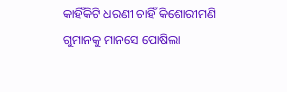କାହିଁକିଟି ଧରଣୀ ଚାହିଁ କିଶୋରୀମଣି
ଗୁମାନକୁ ମାନସେ ପୋଷିଲା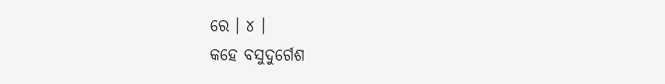ରେ । ୪ ।
କହେ ବସୁଦୁର୍ଗେଶ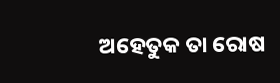ଅହେତୁକ ତା ରୋଷ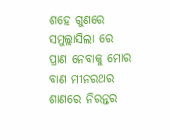ଶହେ ଗୁଣରେ ସମୁଲ୍ଲାସିଲା ରେ
ପ୍ରାଣ ନେବାକୁ ମୋର ବାଣ ମୀନରଥର
ଶାଣରେ ନିରନ୍ତର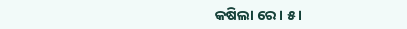କଷିଲା ରେ । ୫ ।